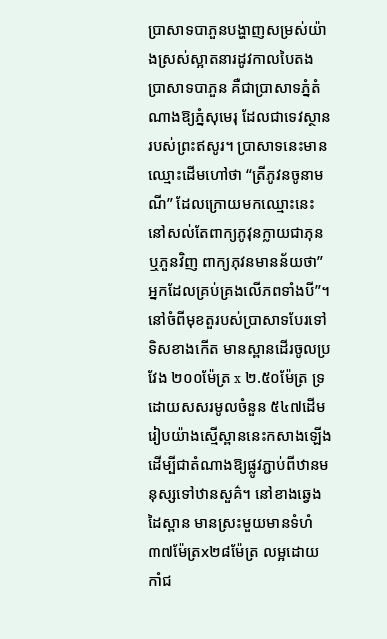ប្រាសាទបាភួនបង្ហាញសម្រស់យ៉ាងស្រស់ស្អាតនារដូវកាលបៃតង
ប្រាសាទបាភួន គឺជាប្រាសាទភ្នំតំណាងឱ្យភ្នំសុមេរុ ដែលជាទេវស្ថានរបស់ព្រះឥសូរ។ ប្រាសាទនេះមានឈ្មោះដើមហៅថា “ត្រីភូវនចូនាមណី” ដែលក្រោយមកឈ្មោះនេះនៅសល់តែពាក្យភូវុនក្លាយជាភុន ឬភួនវិញ ពាក្យភុវនមានន័យថា” អ្នកដែលគ្រប់គ្រងលើភពទាំងបី”។ នៅចំពីមុខតួរបស់ប្រាសាទបែរទៅទិសខាងកើត មានស្ពានដើរចូលប្រវែង ២០០ម៉ែត្រ x ២.៥០ម៉ែត្រ ទ្រដោយសសរមូលចំនួន ៥៤៧ដើម រៀបយ៉ាងស្មើស្ពាននេះកសាងឡើងដើម្បីជាតំណាងឱ្យផ្លូវភ្ជាប់ពីឋានមនុស្សទៅឋានសួគ៌។ នៅខាងឆ្វេងដៃស្ពាន មានស្រះមួយមានទំហំ ៣៧ម៉ែត្រx២៨ម៉ែត្រ លម្អដោយកាំជ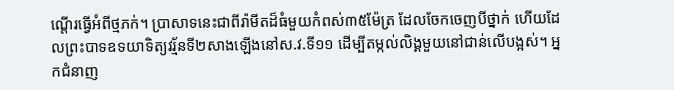ណ្តើរធ្វើអំពីថ្មភក់។ ប្រាសាទនេះជាពីរ៉ាមីតដ៏ធំមួយកំពស់៣៥ម៉ែត្រ ដែលចែកចេញបីថ្នាក់ ហើយដែលព្រះបាទឧទយាទិត្យវរ្ម័នទី២សាងឡើងនៅស.វ.ទី១១ ដើម្បីតម្កល់លិង្គមួយនៅជាន់លើបង្អស់។ អ្នកជំនាញ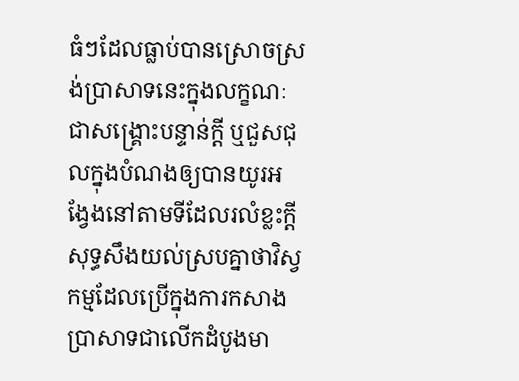ធំៗដែលធ្លាប់បានស្រោចស្រង់ប្រាសាទនេះក្នុងលក្ខណៈជាសង្គ្រោះបន្ទាន់ក្តី ឬជួសជុលក្នុងបំណងឲ្យបានយូរអង្វែងនៅតាមទីដែលរលំខ្លះក្តី សុទ្ធសឹងយល់ស្របគ្នាថាវិស្វកម្មដែលប្រើក្នុងការកសាងប្រាសាទជាលើកដំបូងមា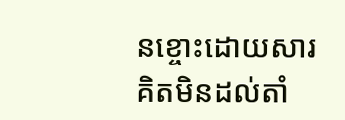នខ្ចោះដោយសារគិតមិនដល់តាំ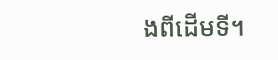ងពីដើមទី។